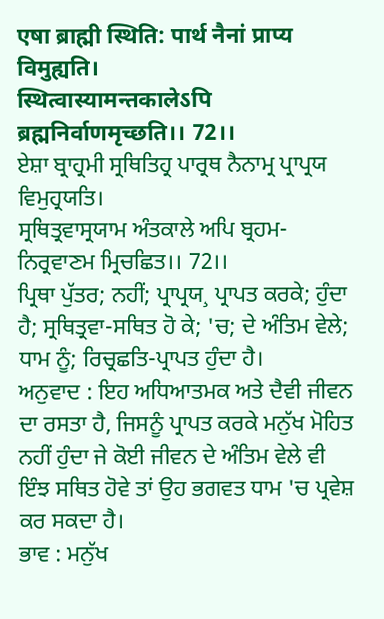एषा ब्राह्मी स्थिति: पार्थ नैनां प्राप्य विमुह्यति।
स्थित्वास्यामन्तकालेऽपि ब्रह्मनिर्वाणमृच्छति।। 72।।
ਏਸ਼ਾ ਬ੍ਰਾਹ੍ਰਮੀ ਸ੍ਰਥਿਤਿਹ੍ਰ ਪਾਰ੍ਰਥ ਨੈਨਾਮ੍ਰ ਪ੍ਰਾਪ੍ਰਯ ਵਿਮੁਹ੍ਰਯਤਿ।
ਸ੍ਰਥਿਤ੍ਰਵਾਸ੍ਰਯਾਮ ਅੰਤਕਾਲੇ ਅਪਿ ਬ੍ਰਹਮ-ਨਿਰ੍ਰਵਾਣਮ ਮ੍ਰਿਚਛਿਤ।। 72।।
ਪ੍ਰਿਥਾ ਪੁੱਤਰ; ਨਹੀਂ; ਪ੍ਰਾਪ੍ਰਯ¸ ਪ੍ਰਾਪਤ ਕਰਕੇ; ਹੁੰਦਾ ਹੈ; ਸ੍ਰਥਿਤ੍ਰਵਾ-ਸਥਿਤ ਹੋ ਕੇ; 'ਚ; ਦੇ ਅੰਤਿਮ ਵੇਲੇ; ਧਾਮ ਨੂੰ; ਰਿਚ੍ਰਛਤਿ-ਪ੍ਰਾਪਤ ਹੁੰਦਾ ਹੈ।
ਅਨੁਵਾਦ : ਇਹ ਅਧਿਆਤਮਕ ਅਤੇ ਦੈਵੀ ਜੀਵਨ ਦਾ ਰਸਤਾ ਹੈ, ਜਿਸਨੂੰ ਪ੍ਰਾਪਤ ਕਰਕੇ ਮਨੁੱਖ ਮੋਹਿਤ ਨਹੀਂ ਹੁੰਦਾ ਜੇ ਕੋਈ ਜੀਵਨ ਦੇ ਅੰਤਿਮ ਵੇਲੇ ਵੀ ਇੰਝ ਸਥਿਤ ਹੋਵੇ ਤਾਂ ਉਹ ਭਗਵਤ ਧਾਮ 'ਚ ਪ੍ਰਵੇਸ਼ ਕਰ ਸਕਦਾ ਹੈ।
ਭਾਵ : ਮਨੁੱਖ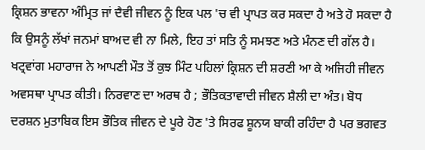ਕ੍ਰਿਸ਼ਨ ਭਾਵਨਾ ਅੰਮ੍ਰਿਤ ਜਾਂ ਦੈਵੀ ਜੀਵਨ ਨੂੰ ਇਕ ਪਲ 'ਚ ਵੀ ਪ੍ਰਾਪਤ ਕਰ ਸਕਦਾ ਹੈ ਅਤੇ ਹੋ ਸਕਦਾ ਹੈ ਕਿ ਉਸਨੂੰ ਲੱਖਾਂ ਜਨਮਾਂ ਬਾਅਦ ਵੀ ਨਾ ਮਿਲੇ, ਇਹ ਤਾਂ ਸਤਿ ਨੂੰ ਸਮਝਣ ਅਤੇ ਮੰਨਣ ਦੀ ਗੱਲ ਹੈ। ਖਟ੍ਰਵਾਂਗ ਮਹਾਰਾਜ ਨੇ ਆਪਣੀ ਮੌਤ ਤੋਂ ਕੁਝ ਮਿੰਟ ਪਹਿਲਾਂ ਕ੍ਰਿਸ਼ਨ ਦੀ ਸ਼ਰਣੀ ਆ ਕੇ ਅਜਿਹੀ ਜੀਵਨ ਅਵਸਥਾ ਪ੍ਰਾਪਤ ਕੀਤੀ। ਨਿਰਵਾਣ ਦਾ ਅਰਥ ਹੈ ; ਭੌਤਿਕਤਾਵਾਦੀ ਜੀਵਨ ਸ਼ੈਲੀ ਦਾ ਅੰਤ। ਬੋਧ ਦਰਸ਼ਨ ਮੁਤਾਬਿਕ ਇਸ ਭੌਤਿਕ ਜੀਵਨ ਦੇ ਪੂਰੇ ਹੋਣ 'ਤੇ ਸਿਰਫ ਸ਼ੂਨਯ ਬਾਕੀ ਰਹਿੰਦਾ ਹੈ ਪਰ ਭਗਵਤ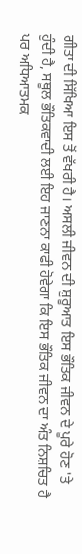ਗੀਤਾ ਦੀ ਸਿੱਖਿਆ ਇਸ ਤੋਂ ਵੱਖਰੀ ਹੈ। ਅਸਲੀ ਜੀਵਨ ਦੀ ਸ਼ੁਰੂਆਤ ਇਸ ਭੌਤਿਕ ਜੀਵਨ ਦੇ ਪੂਰੇ ਹੋਣ 'ਤੇ ਹੁੰਦੀ ਹੈ, ਸਥੂਲ ਭੌਤਿਕਵਾਦੀ ਲਈ ਇਹ ਜਾਣਨਾ ਕਾਫੀ ਹੋਵੇਗਾ ਕਿ ਇਸ ਭੌਤਿਕ ਜੀਵਨ ਦਾ ਅੰਤ ਨਿਸ਼ਚਿਤ ਹੈ ਪਰ ਅਧਿਆਤਮਕ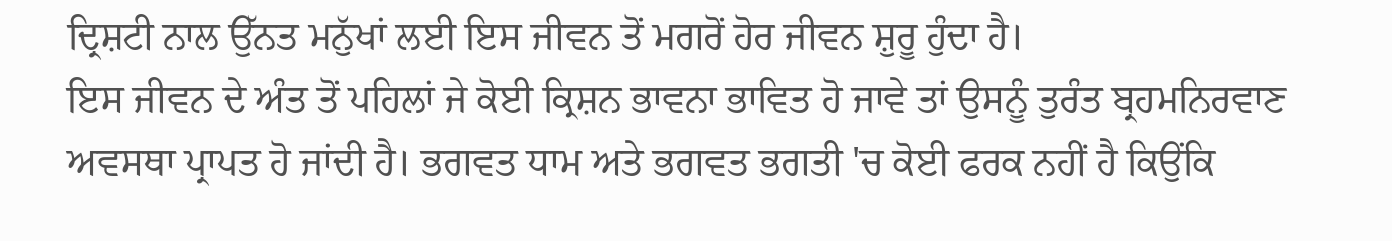ਦ੍ਰਿਸ਼ਟੀ ਨਾਲ ਉੱਨਤ ਮਨੁੱਖਾਂ ਲਈ ਇਸ ਜੀਵਨ ਤੋਂ ਮਗਰੋਂ ਹੋਰ ਜੀਵਨ ਸ਼ੁਰੂ ਹੁੰਦਾ ਹੈ।
ਇਸ ਜੀਵਨ ਦੇ ਅੰਤ ਤੋਂ ਪਹਿਲਾਂ ਜੇ ਕੋਈ ਕ੍ਰਿਸ਼ਨ ਭਾਵਨਾ ਭਾਵਿਤ ਹੋ ਜਾਵੇ ਤਾਂ ਉਸਨੂੰ ਤੁਰੰਤ ਬ੍ਰਹਮਨਿਰਵਾਣ ਅਵਸਥਾ ਪ੍ਰਾਪਤ ਹੋ ਜਾਂਦੀ ਹੈ। ਭਗਵਤ ਧਾਮ ਅਤੇ ਭਗਵਤ ਭਗਤੀ 'ਚ ਕੋਈ ਫਰਕ ਨਹੀਂ ਹੈ ਕਿਉਂਕਿ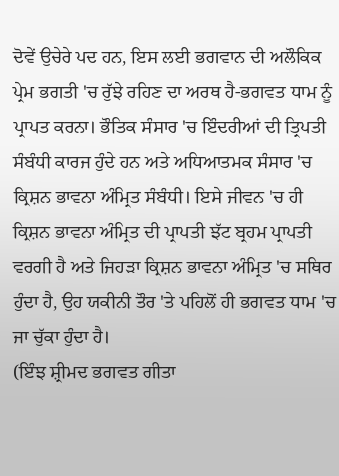ਦੋਵੇਂ ਉਚੇਰੇ ਪਦ ਹਨ, ਇਸ ਲਈ ਭਗਵਾਨ ਦੀ ਅਲੌਕਿਕ ਪ੍ਰੇਮ ਭਗਤੀ 'ਚ ਰੁੱਝੇ ਰਹਿਣ ਦਾ ਅਰਥ ਹੈ-ਭਗਵਤ ਧਾਮ ਨੂੰ ਪ੍ਰਾਪਤ ਕਰਨਾ। ਭੌਤਿਕ ਸੰਸਾਰ 'ਚ ਇੰਦਰੀਆਂ ਦੀ ਤ੍ਰਿਪਤੀ ਸੰਬੰਧੀ ਕਾਰਜ ਹੁੰਦੇ ਹਨ ਅਤੇ ਅਧਿਆਤਮਕ ਸੰਸਾਰ 'ਚ ਕ੍ਰਿਸ਼ਨ ਭਾਵਨਾ ਅੰਮ੍ਰਿਤ ਸੰਬੰਧੀ। ਇਸੇ ਜੀਵਨ 'ਚ ਹੀ ਕ੍ਰਿਸ਼ਨ ਭਾਵਨਾ ਅੰਮ੍ਰਿਤ ਦੀ ਪ੍ਰਾਪਤੀ ਝੱਟ ਬ੍ਰਹਮ ਪ੍ਰਾਪਤੀ ਵਰਗੀ ਹੈ ਅਤੇ ਜਿਹੜਾ ਕ੍ਰਿਸ਼ਨ ਭਾਵਨਾ ਅੰਮ੍ਰਿਤ 'ਚ ਸਥਿਰ ਹੁੰਦਾ ਹੈ, ਉਹ ਯਕੀਨੀ ਤੌਰ 'ਤੇ ਪਹਿਲੋਂ ਹੀ ਭਗਵਤ ਧਾਮ 'ਚ ਜਾ ਚੁੱਕਾ ਹੁੰਦਾ ਹੈ।
(ਇੰਝ ਸ਼੍ਰੀਮਦ ਭਗਵਤ ਗੀਤਾ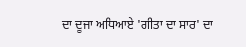ਦਾ ਦੂਜਾ ਅਧਿਆਏ 'ਗੀਤਾ ਦਾ ਸਾਰ' ਦਾ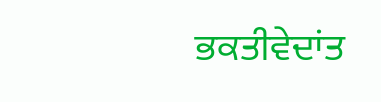ਭਕਤੀਵੇਦਾਂਤ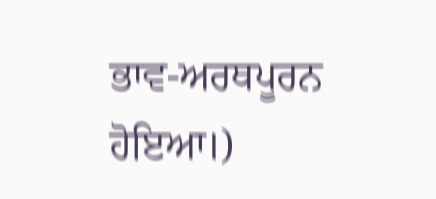ਭਾਵ-ਅਰਥਪੂਰਨ ਹੋਇਆ।)